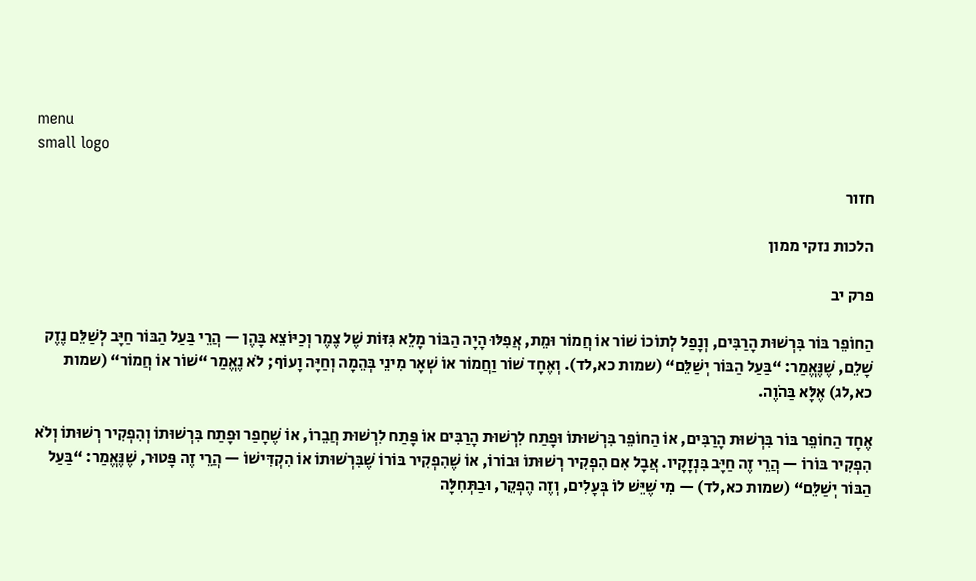menu
small logo

חזור

הלכות נזקי ממון

פרק יב

הַחוֹפֵר בּוֹר בִּרְשׁוּת הָרַבִּים, וְנָפַל לְתוֹכוֹ שׁוֹר אוֹ חֲמוֹר וּמֵת, אֲפִלּוּ הָיָה הַבּוֹר מָלֵא גִּזּוֹת שֶׁל צֶמֶר וְכַיּוֹצֵא בָּהֶן — הֲרֵי בַּעַל הַבּוֹר חַיָּב לְשַׁלֵּם נֶזֶק שָׁלֵם, שֶׁנֶּאֱמַר: “בַּעַל הַבּוֹר יְשַׁלֵּם“ (שמות כא,לד). וְאֶחָד שׁוֹר וַחֲמוֹר אוֹ שְׁאָר מִינֵי בְּהֵמָה וְחַיָּה וָעוֹף; לֹא נֶאֱמַר “שׁוֹר אוֹ חֲמוֹר“ (שמות כא,לג) אֶלָּא בַּהֹוֶה.

אֶחָד הַחוֹפֵר בּוֹר בִּרְשׁוּת הָרַבִּים, אוֹ הַחוֹפֵר בִּרְשׁוּתוֹ וּפָתַח לִרְשׁוּת הָרַבִּים אוֹ פָּתַח לִרְשׁוּת חֲבֵרוֹ, אוֹ שֶׁחָפַר וּפָתַח בִּרְשׁוּתוֹ וְהִפְקִיר רְשׁוּתוֹ וְלֹא הִפְקִיר בּוֹרוֹ — הֲרֵי זֶה חַיָּב בִּנְזָקָיו. אֲבָל אִם הִפְקִיר רְשׁוּתוֹ וּבוֹרוֹ, אוֹ שֶׁהִפְקִיר בּוֹרוֹ שֶׁבִּרְשׁוּתוֹ אוֹ הִקְדִּישׁוֹ — הֲרֵי זֶה פָּטוּר, שֶׁנֶּאֱמַר: “בַּעַל הַבּוֹר יְשַׁלֵּם“ (שמות כא,לד) — מִי שֶׁיֵּשׁ לוֹ בְּעָלִים, וְזֶה הֶפְקֵר, וּבַתְּחִלָּה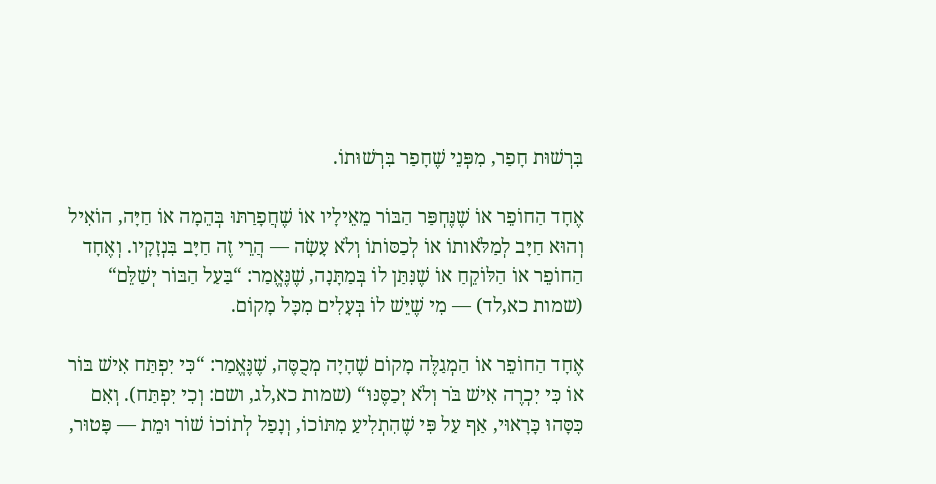בִּרְשׁוּת חָפַר, מִפְּנֵי שֶׁחָפַר בִּרְשׁוּתוֹ.

אֶחָד הַחוֹפֵר אוֹ שֶׁנֶּחְפַּר הַבּוֹר מֵאֵילָיו אוֹ שֶׁחֲפָרַתּוּ בְּהֵמָה אוֹ חַיָּה, הוֹאִיל וְהוּא חַיָּב לְמַלֹּאותוֹ אוֹ לְכַסּוֹתוֹ וְלֹא עָשָׂה — הֲרֵי זֶה חַיָּב בִּנְזָקָיו. וְאֶחָד הַחוֹפֵר אוֹ הַלּוֹקֵחַ אוֹ שֶׁנִּתַּן לוֹ בְּמַתָּנָה, שֶׁנֶּאֱמַר: “בַּעַל הַבּוֹר יְשַׁלֵּם“ (שמות כא,לד) — מִי שֶׁיֵּשׁ לוֹ בְּעָלִים מִכָּל מָקוֹם.

אֶחָד הַחוֹפֵר אוֹ הַמְגַלֶּה מָקוֹם שֶׁהָיָה מְכֻסֶּה, שֶׁנֶּאֱמַר: “כִּי יִפְתַּח אִישׁ בּוֹר אוֹ כִּי יִכְרֶה אִישׁ בֹּר וְלֹא יְכַסֶּנּוּ“ (שמות כא,לג, ושם: וְכִי יִפְתַּח). וְאִם כִּסָּהוּ כָּרָאוּי, אַף עַל פִּי שֶׁהִתְלִיעַ מִתּוֹכוֹ, וְנָפַל לְתוֹכוֹ שׁוֹר וּמֵת — פָּטוּר,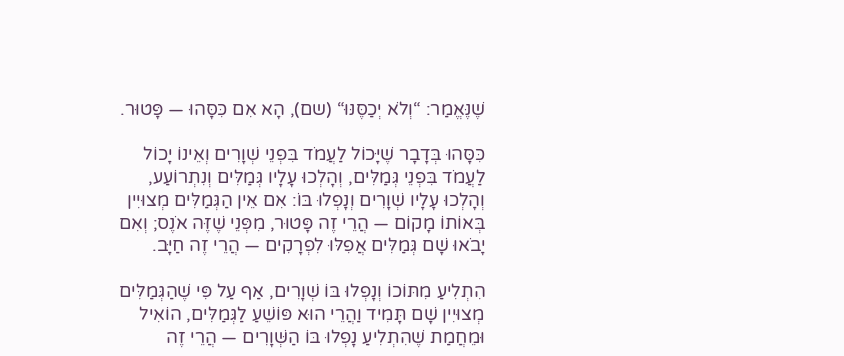שֶׁנֶּאֱמַר: “וְלֹא יְכַסֶּנּוּ“ (שם), הָא אִם כִּסָּהוּ — פָּטוּר.

כִּסָּהוּ בְּדָבָר שֶׁיָּכוֹל לַעֲמֹד בִּפְנֵי שְׁוָרִים וְאֵינוֹ יָכוֹל לַעֲמֹד בִּפְנֵי גְּמַלִּים, וְהָלְכוּ עָלָיו גְּמַלִּים וְנִתְרוֹעַע, וְהָלְכוּ עָלָיו שְׁוָרִים וְנָפְלוּ בּוֹ: אִם אֵין הַגְּמַלִּים מְצוּיִין בְּאוֹתוֹ מָקוֹם — הֲרֵי זֶה פָּטוּר, מִפְּנֵי שֶׁזֶּה אֹנֶס; וְאִם יָבֹאוּ שָׁם גְּמַלִּים אֲפִלּוּ לִפְרָקִים — הֲרֵי זֶה חַיָּב.

הִתְלִיעַ מִתּוֹכוֹ וְנָפְלוּ בּוֹ שְׁוָרִים, אַף עַל פִּי שֶׁהַגְּמַלִּים מְצוּיִין שָׁם תָּמִיד וַהֲרֵי הוּא פּוֹשֵׁעַ לַגְּמַלִּים, הוֹאִיל וּמֵחֲמַת שֶׁהִתְלִיעַ נָפְלוּ בּוֹ הַשְּׁוָרִים — הֲרֵי זֶה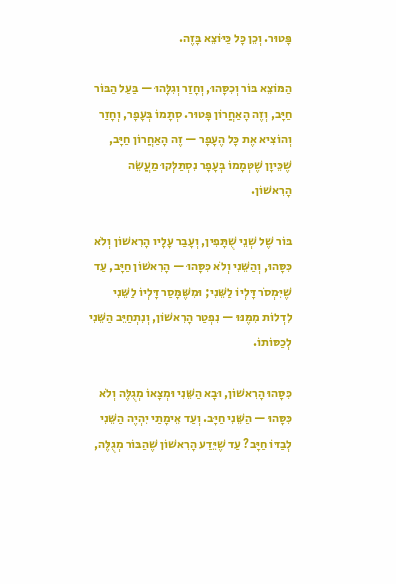פָּטוּר. וְכֵן כָּל כַּיּוֹצֵא בָּזֶה.

הַמּוֹצֵא בּוֹר וְכִסָּהוּ, וְחָזַר וְגִלָּהוּ — בַּעַל הַבּוֹר חַיָּב, וְזֶה הָאַחֲרוֹן פָּטוּר. סְתָמוֹ בְּעָפָר, וְחָזַר וְהוֹצִיא אֶת כָּל הֶעָפָר — זֶה הָאַחֲרוֹן חַיָּב, שֶׁכֵּיוָן שֶׁטְּמָמוֹ בְּעָפָר נִסְתַּלְּקוּ מַעֲשֵׂה הָרִאשׁוֹן.

בּוֹר שֶׁל שְׁנֵי שֻׁתָּפִין, וְעָבַר עָלָיו הָרִאשׁוֹן וְלֹא כִּסָּהוּ, וְהַשֵּׁנִי וְלֹא כִּסָּהוּ — הָרִאשׁוֹן חַיָּב, עַד שֶׁיִּמְסֹר דָּלְיוֹ לַשֵּׁנִי; וּמִשֶּׁמָּסַר דָּלְיוֹ לַשֵּׁנִי לִדְלוֹת מִמֶּנּוּ — נִפְטַר הָרִאשׁוֹן, וְנִתְחַיֵּב הַשֵּׁנִי לְכַסּוֹתוֹ.

כִּסָּהוּ הָרִאשׁוֹן, וּבָא הַשֵּׁנִי וּמְצָאוֹ מְגֻלֶּה וְלֹא כִּסָּהוּ — הַשֵּׁנִי חַיָּב. וְעַד אֵימָתַי יִהְיֶה הַשֵּׁנִי לְבַדּוֹ חַיָּב? עַד שֶׁיֵּדַע הָרִאשׁוֹן שֶׁהַבּוֹר מְגֻלֶּה,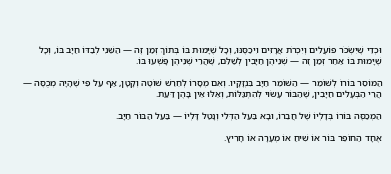וּכְדֵי שֶׁיִּשְׂכֹּר פּוֹעֲלִים וְיִכְרֹת אֲרָזִים וִיכַסֶּנּוּ, וְכָל שֶׁיָּמוּת בּוֹ בְּתוֹךְ זְמַן זֶה — הַשֵּׁנִי לְבַדּוֹ חַיָּב בּוֹ, וְכָל שֶׁיָּמוּת בּוֹ אַחַר זְמַן זֶה — שְׁנֵיהֶן חַיָּבִין לְשַׁלֵּם, שֶׁהֲרֵי שְׁנֵיהֶן פָּשְׁעוּ בּוֹ.

הַמּוֹסֵר בּוֹרוֹ לְשׁוֹמֵר — הַשּׁוֹמֵר חַיָּב בִּנְזָקָיו. וְאִם מְסָרוֹ לְחֵרֵשׁ שׁוֹטֶה וְקָטָן, אַף עַל פִּי שֶׁהָיָה מְכֻסֶּה — הֲרֵי הַבְּעָלִים חַיָּבִין, שֶׁהַבּוֹר עָשׂוּי לְהִתְגַּלּוֹת, וְאֵלּוּ אֵין בָּהֶן דַּעַת.

הַמְכַסֶּה בּוֹרוֹ בְּדָלְיוֹ שֶׁל חֲבֵרוֹ, וּבָא בַּעַל הַדְּלִי וְנָטַל דָּלְיוֹ — בַּעַל הַבּוֹר חַיָּב.

אֶחָד הַחוֹפֵר בּוֹר אוֹ שִׁיחַ אוֹ מְעָרָה אוֹ חָרִיץ.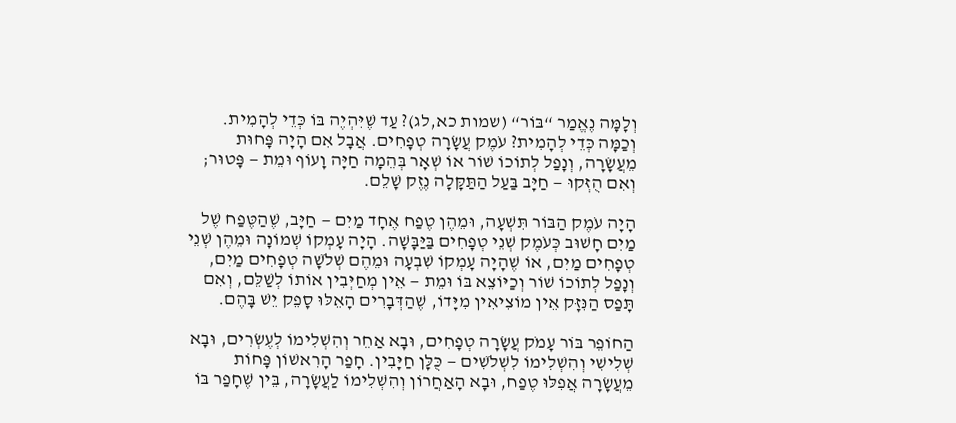וְלָמָּה נֶאֱמַר “בּוֹר“ (שמות כא,לג)? עַד שֶׁיִּהְיֶה בּוֹ כְּדֵי לְהָמִית. וְכַמָּה כְּדֵי לְהָמִית? עֹמֶק עֲשָׂרָה טְפָחִים. אֲבָל אִם הָיָה פָּחוּת מֵעֲשָׂרָה, וְנָפַל לְתוֹכוֹ שׁוֹר אוֹ שְׁאָר בְּהֵמָה חַיָּה וָעוֹף וּמֵת — פָּטוּר; וְאִם הֻזְּקוּ — חַיָּב בַּעַל הַתַּקָּלָה נֶזֶק שָׁלֵם.

הָיָה עֹמֶק הַבּוֹר תִּשְׁעָה, וּמֵהֶן טֶפַח אֶחָד מַיִם — חַיָּב, שֶׁהַטֶּפַח שֶׁל מַיִם חָשׁוּב כְּעֹמֶק שְׁנֵי טְפָחִים בַּיַּבָּשָׁה. הָיָה עָמְקוֹ שְׁמוֹנָה וּמֵהֶן שְׁנֵי טְפָחִים מַיִם, אוֹ שֶׁהָיָה עָמְקוֹ שִׁבְעָה וּמֵהֶם שְׁלֹשָׁה טְפָחִים מַיִם, וְנָפַל לְתוֹכוֹ שׁוֹר וְכַיּוֹצֵא בּוֹ וּמֵת — אֵין מְחַיְּבִין אוֹתוֹ לְשַׁלֵּם, וְאִם תָּפַס הַנִּזָּק אֵין מוֹצִיאִין מִיָּדוֹ, שֶׁהַדְּבָרִים הָאֵלּוּ סָפֵק יֵשׁ בָּהֶם.

הַחוֹפֵר בּוֹר עָמֹק עֲשָׂרָה טְפָחִים, וּבָא אַחֵר וְהִשְׁלִימוֹ לְעֶשְׂרִים, וּבָא שְׁלִישִׁי וְהִשְׁלִימוֹ לִשְׁלֹשִׁים — כֻּלָּן חַיָּבִין. חָפַר הָרִאשׁוֹן פָּחוֹת מֵעֲשָׂרָה אֲפִלּוּ טֶפַח, וּבָא הָאַחֲרוֹן וְהִשְׁלִימוֹ לַעֲשָׂרָה, בֵּין שֶׁחָפַר בּוֹ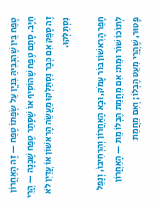טֶפַח בֵּין שֶׁהִגְבִּיהַּ בִּנְיָן עַל שְׂפָתוֹ טֶפַח — זֶה הָאַחֲרוֹן חַיָּב. סָתַם טֶפַח שֶׁהוֹסִיף אוֹ שֶׁסָּתַר טֶפַח שֶׁבָּנָה — הֲרֵי זֶה סָפֵק אִם כְּבָר נִסְתַּלְּקוּ מַעֲשֵׂה הָרִאשׁוֹן אוֹ עֲדַיִן לֹא נִסְתַּלְּקוּ.

חָפַר הָרִאשׁוֹן בּוֹר עָמֹק, וּבָא הָאַחֲרוֹן וְהִרְחִיבוֹ, וְנָפַל לְתוֹכוֹ שׁוֹר וּמֵת: אִם מֵחֲמַת הֶבְלוֹ מֵת — הָאַחֲרוֹן פָּטוּר, שֶׁהֲרֵי מִעֵט הֶבְלוֹ; וְאִם מֵחֲמַת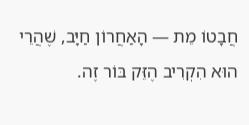חֲבָטוֹ מֵת — הָאַחֲרוֹן חַיָּב, שֶׁהֲרֵי הוּא הִקְרִיב הֶזֵּק בּוֹר זֶה.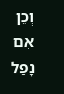וְכֵן אִם נָפַל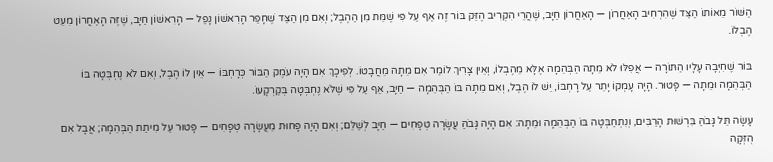הַשּׁוֹר מֵאוֹתוֹ הַצַּד שֶׁהִרְחִיב הָאַחֲרוֹן — הָאַחֲרוֹן חַיָּב, שֶׁהֲרֵי הִקְרִיב הֶזֵּק בּוֹר זֶה אַף עַל פִּי שֶׁמֵּת מִן הַהֶבֶל; וְאִם מִן הַצַּד שֶׁחָפַר הָרִאשׁוֹן נָפַל — הָרִאשׁוֹן חַיָּב, שֶׁזֶּה הָאַחֲרוֹן מִעֵט הֶבְלוֹ.

בּוֹר שֶׁחִיְּבָה עָלָיו הַתּוֹרָה — אֲפִלּוּ לֹא מֵתָה הַבְּהֵמָה אֶלָּא מֵהֶבְלוֹ, וְאֵין צָרִיךְ לוֹמַר אִם מֵתָה מֵחֲבָטוֹ. לְפִיכָךְ אִם הָיָה עֹמֶק הַבּוֹר כְּרָחְבּוֹ — אֵין לוֹ הֶבֶל, וְאִם לֹא נֶחְבְּטָה בּוֹ הַבְּהֵמָה וּמֵתָה — פָּטוּר. הָיָה עָמְקוֹ יָתֵר עַל רָחְבּוֹ, יֵשׁ לוֹ הֶבֶל, וְאִם מֵתָה בּוֹ הַבְּהֵמָה — חַיָּב, אַף עַל פִּי שֶׁלֹּא נֶחְבְּטָה בְּקַרְקָעוֹ.

עָשָׂה תֵּל גָּבֹהַּ בִּרְשׁוּת הָרַבִּים, וְנִתְחַבְּטָה בּוֹ הַבְּהֵמָה וּמֵתָה: אִם הָיָה גָּבֹהַּ עֲשָׂרָה טְפָחִים — חַיָּב לְשַׁלֵּם; וְאִם הָיָה פָּחוּת מֵעֲשָׂרָה טְפָחִים — פָּטוּר עַל מִיתַת הַבְּהֵמָה; אֲבָל אִם הֻזְּקָה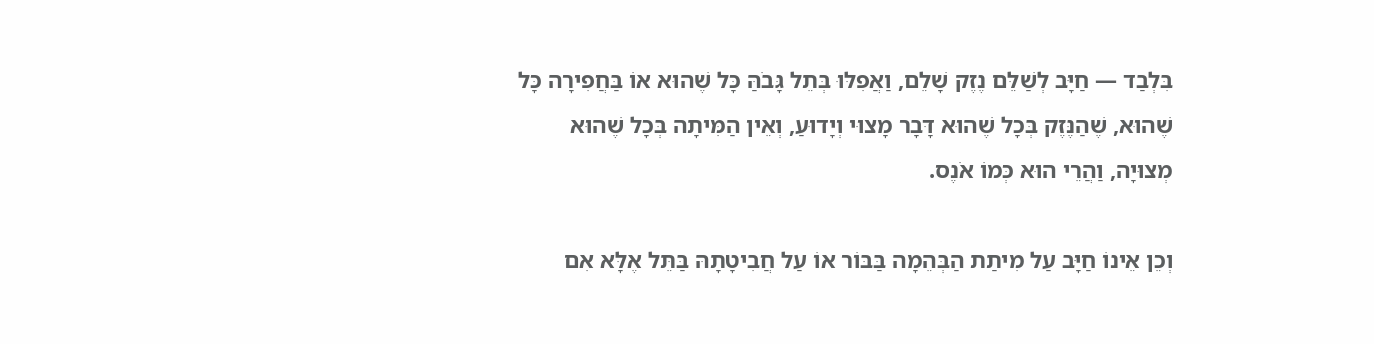בִּלְבַד — חַיָּב לְשַׁלֵּם נֶזֶק שָׁלֵם, וַאֲפִלּוּ בְּתֵל גָּבֹהַּ כָּל שֶׁהוּא אוֹ בַּחֲפִירָה כָּל שֶׁהוּא, שֶׁהַנֶּזֶק בְּכָל שֶׁהוּא דָּבָר מָצוּי וְיָדוּעַ, וְאֵין הַמִּיתָה בְּכָל שֶׁהוּא מְצוּיָה, וַהֲרֵי הוּא כְּמוֹ אֹנֶס.

וְכֵן אֵינוֹ חַיָּב עַל מִיתַת הַבְּהֵמָה בַּבּוֹר אוֹ עַל חֲבִיטָתָהּ בַּתֵּל אֶלָּא אִם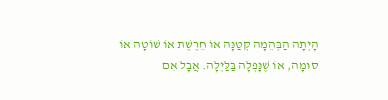הָיְתָה הַבְּהֵמָה קְטַנָּה אוֹ חֵרֶשֶׁת אוֹ שׁוֹטָה אוֹ סוּמָה, אוֹ שֶׁנָּפְלָה בַּלַּיְלָה. אֲבָל אִם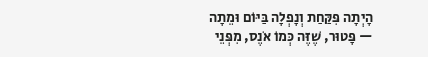הָיְתָה פִּקַּחַת וְנָפְלָה בַּיּוֹם וּמֵתָה — פָּטוּר, שֶׁזֶּה כְּמוֹ אֹנֶס, מִפְּנֵי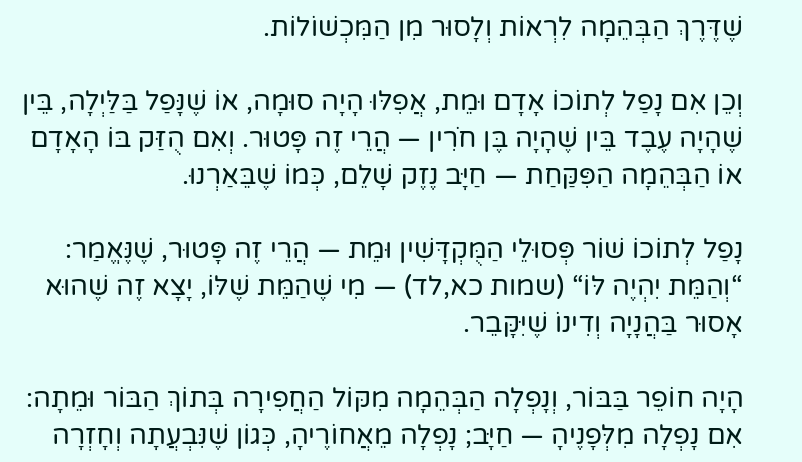שֶׁדֶּרֶךְ הַבְּהֵמָה לִרְאוֹת וְלָסוּר מִן הַמִּכְשׁוֹלוֹת.

וְכֵן אִם נָפַל לְתוֹכוֹ אָדָם וּמֵת, אֲפִלּוּ הָיָה סוּמָה, אוֹ שֶׁנָּפַל בַּלַּיְלָה, בֵּין שֶׁהָיָה עֶבֶד בֵּין שֶׁהָיָה בֶּן חֹרִין — הֲרֵי זֶה פָּטוּר. וְאִם הֻזַּק בּוֹ הָאָדָם אוֹ הַבְּהֵמָה הַפִּקַּחַת — חַיָּב נֶזֶק שָׁלֵם, כְּמוֹ שֶׁבֵּאַרְנוּ.

נָפַל לְתוֹכוֹ שׁוֹר פְּסוּלֵי הַמֻּקְדָּשִׁין וּמֵת — הֲרֵי זֶה פָּטוּר, שֶׁנֶּאֱמַר: “וְהַמֵּת יִהְיֶה לּוֹ“ (שמות כא,לד) — מִי שֶׁהַמֵּת שֶׁלּוֹ, יָצָא זֶה שֶׁהוּא אָסוּר בַּהֲנָיָה וְדִינוֹ שֶׁיִּקָּבֵר.

הָיָה חוֹפֵר בַּבּוֹר, וְנָפְלָה הַבְּהֵמָה מִקּוֹל הַחֲפִירָה בְּתוֹךְ הַבּוֹר וּמֵתָה: אִם נָפְלָה מִלְּפָנֶיהָ — חַיָּב; נָפְלָה מֵאֲחוֹרֶיהָ, כְּגוֹן שֶׁנִּבְעֲתָה וְחָזְרָה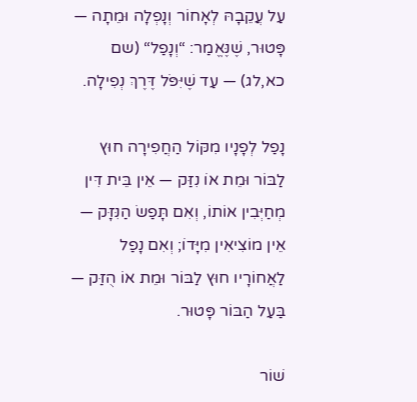עַל עֲקֵבָהּ לְאָחוֹר וְנָפְלָה וּמֵתָה — פָּטוּר, שֶׁנֶּאֱמַר: “וְנָפַל“ (שם כא,לג) — עַד שֶׁיִּפֹּל דֶּרֶךְ נְפִילָה.

נָפַל לְפָנָיו מִקּוֹל הַחֲפִירָה חוּץ לַבּוֹר וּמֵת אוֹ נִזַּק — אֵין בֵּית דִּין מְחַיְּבִין אוֹתוֹ, וְאִם תָּפַשׂ הַנִּזָּק — אֵין מוֹצִיאִין מִיָּדוֹ; וְאִם נָפַל לַאֲחוֹרָיו חוּץ לַבּוֹר וּמֵת אוֹ הֻזַּק — בַּעַל הַבּוֹר פָּטוּר.

שׁוֹר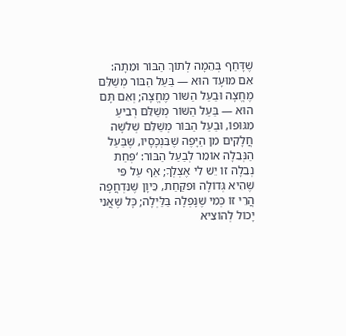שֶׁדָּחַף בְּהֵמָה לְתוֹךְ הַבּוֹר וּמֵתָה: אִם מוּעָד הוּא — בַּעַל הַבּוֹר מְשַׁלֵּם מֶחֱצָה וּבַעַל הַשּׁוֹר מֶחֱצָה; וְאִם תָּם הוּא — בַּעַל הַשּׁוֹר מְשַׁלֵּם רְבִיעַ מִגּוּפוֹ, וּבַעַל הַבּוֹר מְשַׁלֵּם שְׁלֹשָׁה חֲלָקִים מִן הַיָּפֶה שֶׁבִּנְכָסָיו, שֶׁבַּעַל הַנְּבֵלָה אוֹמֵר לְבַעַל הַבּוֹר: ‘פְּחַת נְבֵלָה זוֹ יֵשׁ לִי אֶצְלְךָ; אַף עַל פִּי שֶׁהִיא גְּדוֹלָה וּפִקַּחַת, כֵּיוָן שֶׁנִּדְחֲפָה הֲרֵי זוֹ כְּמִי שֶׁנָּפְלָה בַּלַּיְלָה; כָּל שֶׁאֲנִי יָכוֹל לְהוֹצִיא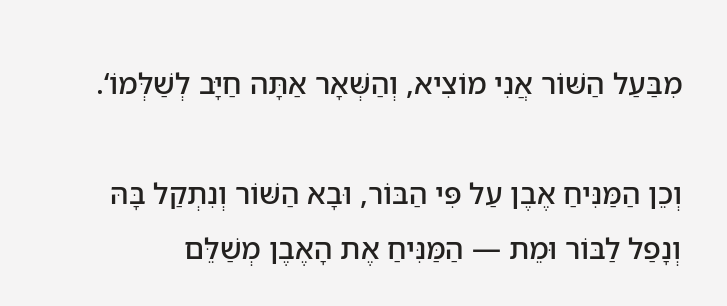מִבַּעַל הַשּׁוֹר אֲנִי מוֹצִיא, וְהַשְּׁאָר אַתָּה חַיָּב לְשַׁלְּמוֹ‘.

וְכֵן הַמַּנִּיחַ אֶבֶן עַל פִּי הַבּוֹר, וּבָא הַשּׁוֹר וְנִתְקַל בָּהּ וְנָפַל לַבּוֹר וּמֵת — הַמַּנִּיחַ אֶת הָאֶבֶן מְשַׁלֵּם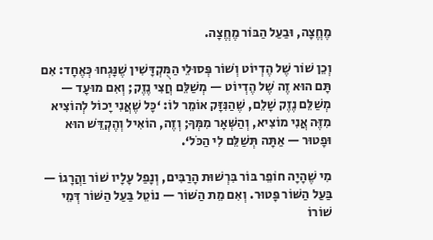מֶחֱצָה, וּבַעַל הַבּוֹר מֶחֱצָה.

וְכֵן שׁוֹר שֶׁל הֶדְיוֹט וְשׁוֹר פְּסוּלֵי הַמֻּקְדָּשִׁין שֶׁנָּגְחוּ כְּאֶחָד: אִם תָּם הוּא זֶה שֶׁל הֶדְיוֹט — מְשַׁלֵּם חֲצִי נֶזֶק; וְאִם מוּעָד — מְשַׁלֵּם נֶזֶק שָׁלֵם, שֶׁהַנִּזָּק אוֹמֵר לוֹ: ‘כָּל שֶׁאֲנִי יָכוֹל לְהוֹצִיא מִזֶּה אֲנִי מוֹצִיא, וְהַשְּׁאָר מִמְּךָ; וְזֶה, הוֹאִיל וְהֶקְדֵּשׁ הוּא וּפָטוּר — אַתָּה תְּשַׁלֵּם לִי הַכֹּל‘.

מִי שֶׁהָיָה חוֹפֵר בּוֹר בִּרְשׁוּת הָרַבִּים, וְנָפַל עָלָיו שׁוֹר וַהֲרָגוֹ — בַּעַל הַשּׁוֹר פָּטוּר. וְאִם מֵת הַשּׁוֹר — נוֹטֵל בַּעַל הַשּׁוֹר דְּמֵי שׁוֹרוֹ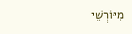מִיּוֹרְשֵׁי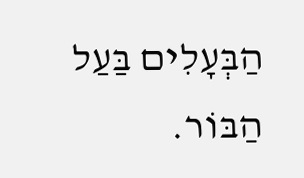הַבְּעָלִים בַּעַל הַבּוֹר.